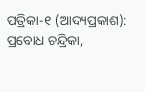ପତ୍ରିକା-୧ (ଆଦ୍ୟପ୍ରକାଶ):    ପ୍ରବୋଧ ଚନ୍ଦ୍ରିକା,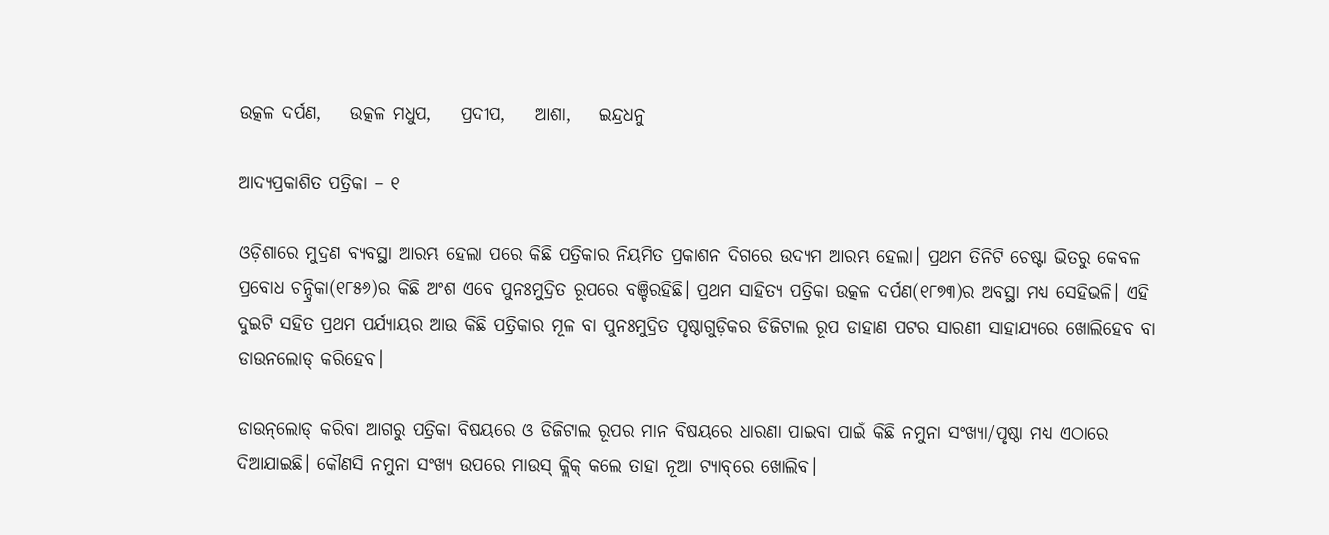ଉତ୍କଳ ଦର୍ପଣ,    ଉତ୍କଳ ମଧୁପ,    ପ୍ରଦୀପ,    ଆଶା,    ଇନ୍ଦ୍ରଧନୁ

ଆଦ୍ୟପ୍ରକାଶିତ ପତ୍ରିକା – ୧

ଓଡ଼ିଶାରେ ମୁଦ୍ରଣ ବ୍ୟବସ୍ଥା ଆରମ୍ଭ ହେଲା ପରେ କିଛି ପତ୍ରିକାର ନିୟମିତ ପ୍ରକାଶନ ଦିଗରେ ଉଦ୍ୟମ ଆରମ୍ଭ ହେଲା। ପ୍ରଥମ ତିନିଟି ଚେଷ୍ଟା ଭିତରୁ କେବଳ ପ୍ରବୋଧ ଚନ୍ଦ୍ରିକା(୧୮୫୬)ର କିଛି ଅଂଶ ଏବେ ପୁନଃମୁଦ୍ରିତ ରୂପରେ ବଞ୍ଚିରହିଛି। ପ୍ରଥମ ସାହିତ୍ୟ ପତ୍ରିକା ଉତ୍କଳ ଦର୍ପଣ(୧୮୭୩)ର ଅବସ୍ଥା ମଧ୍ୟ ସେହିଭଳି। ଏହି ଦୁଇଟି ସହିତ ପ୍ରଥମ ପର୍ଯ୍ୟାୟର ଆଉ କିଛି ପତ୍ରିକାର ମୂଳ ବା ପୁନଃମୁଦ୍ରିତ ପୃଷ୍ଠାଗୁଡ଼ିକର ଡିଜିଟାଲ ରୂପ ଡାହାଣ ପଟର ସାରଣୀ ସାହାଯ୍ୟରେ ଖୋଲିହେବ ବା ଡାଉନଲୋଡ୍ କରିହେବ।

ଡାଉନ୍‌ଲୋଡ୍ କରିବା ଆଗରୁ ପତ୍ରିକା ବିଷୟରେ ଓ ଡିଜିଟାଲ ରୂପର ମାନ ବିଷୟରେ ଧାରଣା ପାଇବା ପାଇଁ କିଛି ନମୁନା ସଂଖ୍ୟା/ପୃଷ୍ଠା ମଧ୍ୟ ଏଠାରେ ଦିଆଯାଇଛି। କୌଣସି ନମୁନା ସଂଖ୍ୟ ଉପରେ ମାଉସ୍ କ୍ଲିକ୍ କଲେ ତାହା ନୂଆ ଟ୍ୟାବ୍‌ରେ ଖୋଲିବ।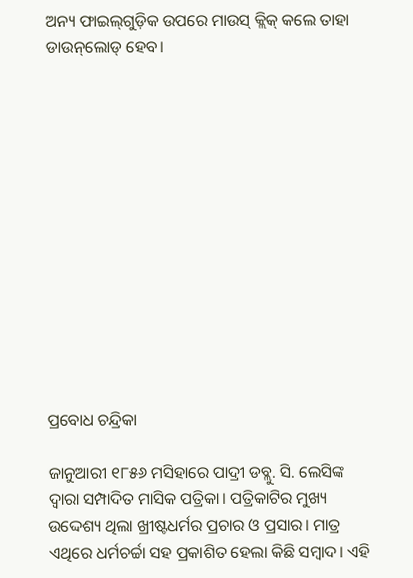ଅନ୍ୟ ଫାଇଲ୍‌ଗୁଡ଼ିକ ଉପରେ ମାଉସ୍ କ୍ଲିକ୍ କଲେ ତାହା ଡାଉନ୍‌ଲୋଡ୍ ହେବ।













ପ୍ରବୋଧ ଚନ୍ଦ୍ରିକା

ଜାନୁଆରୀ ୧୮୫୬ ମସିହାରେ ପାଦ୍ରୀ ଡବ୍ଲୁ. ସି. ଲେସିଙ୍କ ଦ୍ୱାରା ସମ୍ପାଦିତ ମାସିକ ପତ୍ରିକା। ପତ୍ରିକାଟିର ମୁଖ୍ୟ ଉଦ୍ଦେଶ୍ୟ ଥିଲା ଖ୍ରୀଷ୍ଟଧର୍ମର ପ୍ରଚାର ଓ ପ୍ରସାର। ମାତ୍ର ଏଥିରେ ଧର୍ମଚର୍ଚ୍ଚା ସହ ପ୍ରକାଶିତ ହେଲା କିଛି ସମ୍ବାଦ। ଏହି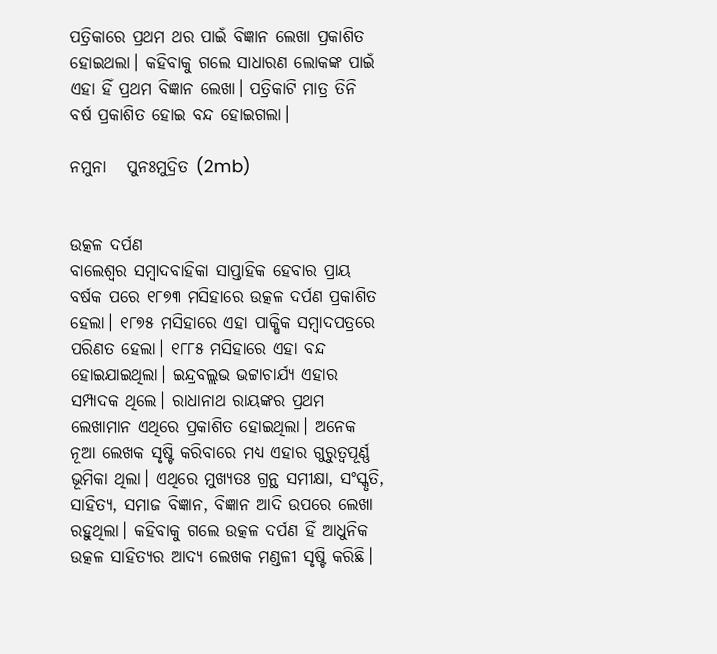ପତ୍ରିକାରେ ପ୍ରଥମ ଥର ପାଇଁ ବିଜ୍ଞାନ ଲେଖା ପ୍ରକାଶିତ ହୋଇଥଲା। କହିବାକୁ ଗଲେ ସାଧାରଣ ଲୋକଙ୍କ ପାଇଁ ଏହା ହିଁ ପ୍ରଥମ ବିଜ୍ଞାନ ଲେଖା। ପତ୍ରିକାଟି ମାତ୍ର ତିନି ବର୍ଷ ପ୍ରକାଶିତ ହୋଇ ବନ୍ଦ ହୋଇଗଲା।

ନମୁନା   ପୁନଃମୁଦ୍ରିତ (2mb)


ଉତ୍କଳ ଦର୍ପଣ
ବାଲେଶ୍ୱର ସମ୍ବାଦବାହିକା ସାପ୍ତାହିକ ହେବାର ପ୍ରାୟ ବର୍ଷକ ପରେ ୧୮୭୩ ମସିହାରେ ଉତ୍କଳ ଦର୍ପଣ ପ୍ରକାଶିତ ହେଲା। ୧୮୭୫ ମସିହାରେ ଏହା ପାକ୍ଷିକ ସମ୍ବାଦପତ୍ରରେ ପରିଣତ ହେଲା। ୧୮୮୫ ମସିହାରେ ଏହା ବନ୍ଦ ହୋଇଯାଇଥିଲା। ଇନ୍ଦ୍ରବଲ୍ଲଭ ଭଟ୍ଟାଚାର୍ଯ୍ୟ ଏହାର ସମ୍ପାଦକ ଥିଲେ। ରାଧାନାଥ ରାୟଙ୍କର ପ୍ରଥମ ଲେଖାମାନ ଏଥିରେ ପ୍ରକାଶିତ ହୋଇଥିଲା। ଅନେକ ନୂଆ ଲେଖକ ସୃଷ୍ଟି କରିବାରେ ମଧ୍ୟ ଏହାର ଗୁରୁତ୍ୱପୂର୍ଣ୍ଣ ଭୂମିକା ଥିଲା। ଏଥିରେ ମୁଖ୍ୟତଃ ଗ୍ରନ୍ଥ ସମୀକ୍ଷା, ସଂସ୍କୃତି, ସାହିତ୍ୟ, ସମାଜ ବିଜ୍ଞାନ, ବିଜ୍ଞାନ ଆଦି ଉପରେ ଲେଖା ରହୁଥିଲା। କହିବାକୁ ଗଲେ ଉତ୍କଳ ଦର୍ପଣ ହିଁ ଆଧୁନିକ ଉତ୍କଳ ସାହିତ୍ୟର ଆଦ୍ୟ ଲେଖକ ମଣ୍ଡଳୀ ସୃଷ୍ଟି କରିଛି।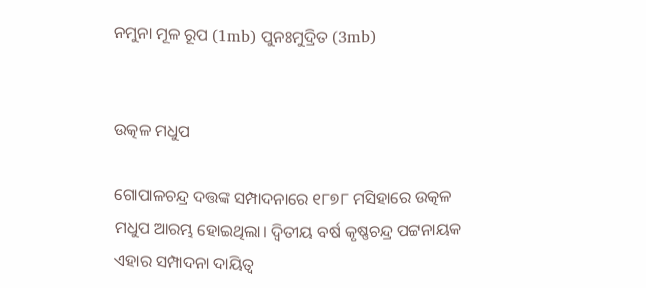ନମୁନା ମୂଳ ରୂପ (1mb) ପୁନଃମୁଦ୍ରିତ (3mb)


ଉତ୍କଳ ମଧୁପ

ଗୋପାଳଚନ୍ଦ୍ର ଦତ୍ତଙ୍କ ସମ୍ପାଦନାରେ ୧୮୭୮ ମସିହାରେ ଉତ୍କଳ ମଧୁପ ଆରମ୍ଭ ହୋଇଥିଲା। ଦ୍ୱିତୀୟ ବର୍ଷ କୃଷ୍ଣଚନ୍ଦ୍ର ପଟ୍ଟନାୟକ ଏହାର ସମ୍ପାଦନା ଦାୟିତ୍ୱ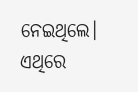ନେଇଥିଲେ। ଏଥିରେ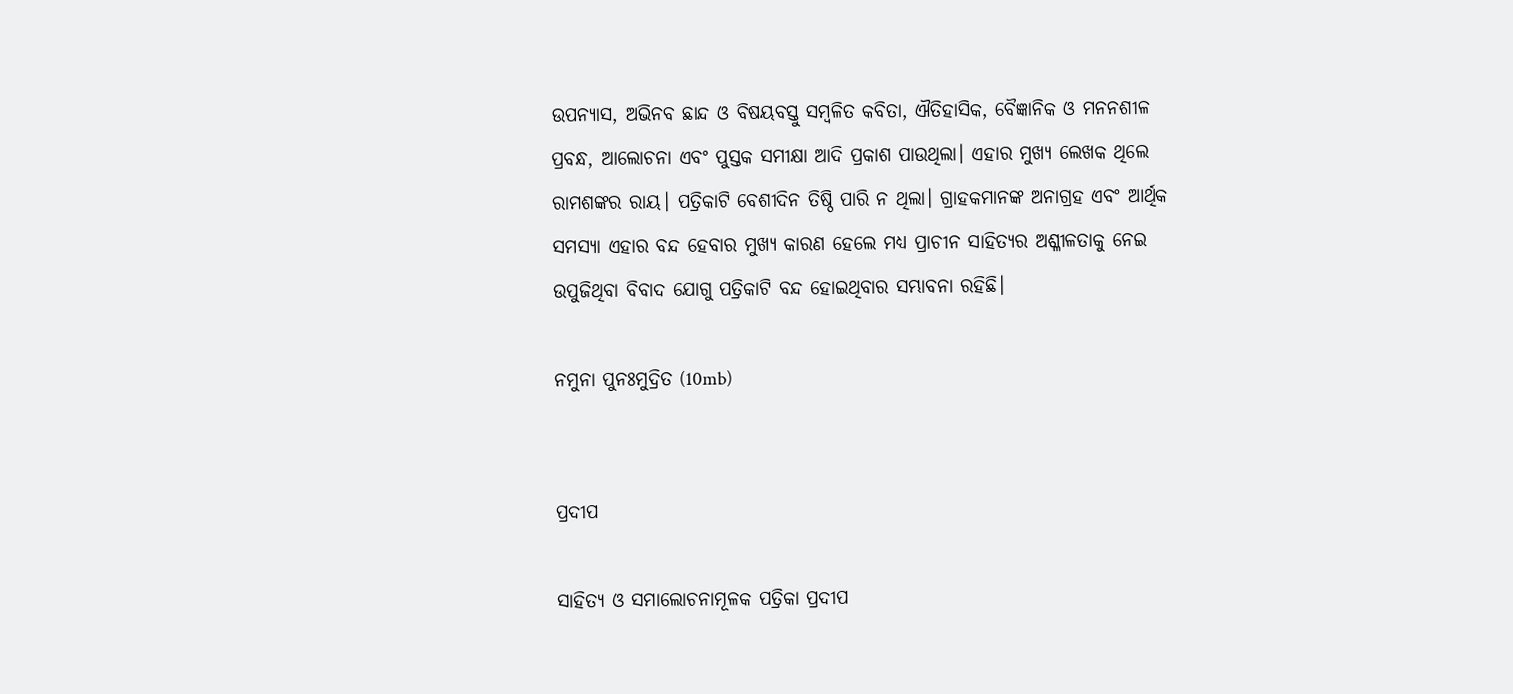ଉପନ୍ୟାସ, ଅଭିନବ ଛାନ୍ଦ ଓ ବିଷୟବସ୍ତୁ ସମ୍ବଳିତ କବିତା, ଐତିହାସିକ, ବୈଜ୍ଞାନିକ ଓ ମନନଶୀଳ ପ୍ରବନ୍ଧ, ଆଲୋଚନା ଏବଂ ପୁସ୍ତକ ସମୀକ୍ଷା ଆଦି ପ୍ରକାଶ ପାଉଥିଲା। ଏହାର ମୁଖ୍ୟ ଲେଖକ ଥିଲେ ରାମଶଙ୍କର ରାୟ। ପତ୍ରିକାଟି ବେଶୀଦିନ ତିଷ୍ଠି ପାରି ନ ଥିଲା। ଗ୍ରାହକମାନଙ୍କ ଅନାଗ୍ରହ ଏବଂ ଆର୍ଥିକ ସମସ୍ୟା ଏହାର ବନ୍ଦ ହେବାର ମୁଖ୍ୟ କାରଣ ହେଲେ ମଧ୍ୟ ପ୍ରାଚୀନ ସାହିତ୍ୟର ଅଶ୍ଳୀଳତାକୁ ନେଇ ଉପୁଜିଥିବା ବିବାଦ ଯୋଗୁ ପତ୍ରିକାଟି ବନ୍ଦ ହୋଇଥିବାର ସମ୍ଭାବନା ରହିଛି।

ନମୁନା ପୁନଃମୁଦ୍ରିତ (10mb)


ପ୍ରଦୀପ

ସାହିତ୍ୟ ଓ ସମାଲୋଚନାମୂଳକ ପତ୍ରିକା ପ୍ରଦୀପ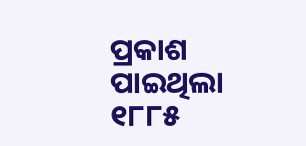ପ୍ରକାଶ ପାଇଥିଲା ୧୮୮୫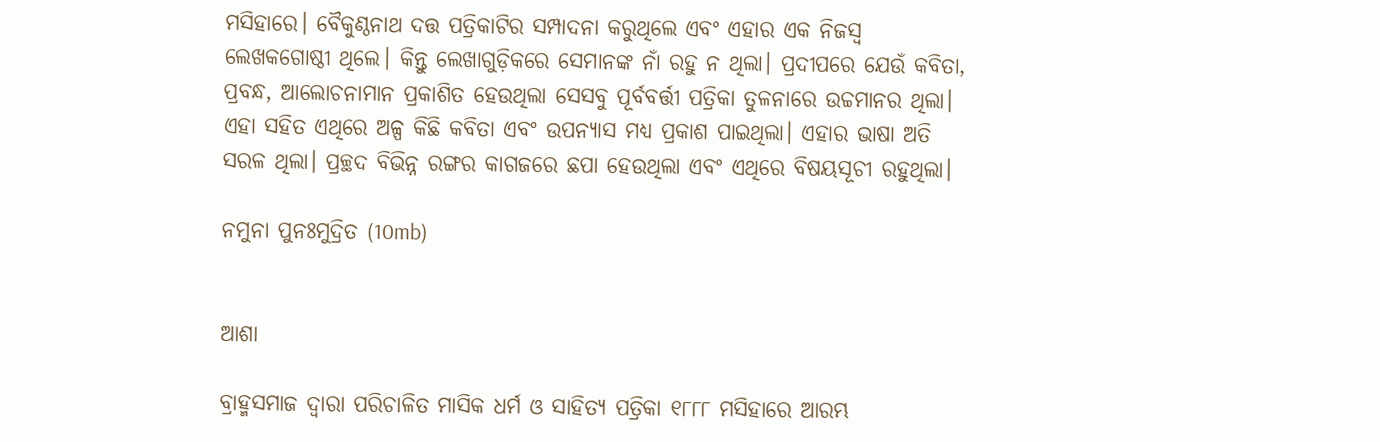ମସିହାରେ। ବୈକୁଣ୍ଠନାଥ ଦତ୍ତ ପତ୍ରିକାଟିର ସମ୍ପାଦନା କରୁଥିଲେ ଏବଂ ଏହାର ଏକ ନିଜସ୍ୱ ଲେଖକଗୋଷ୍ଠୀ ଥିଲେ। କିନ୍ତୁ ଲେଖାଗୁଡ଼ିକରେ ସେମାନଙ୍କ ନାଁ ରହୁ ନ ଥିଲା। ପ୍ରଦୀପରେ ଯେଉଁ କବିତା, ପ୍ରବନ୍ଧ, ଆଲୋଚନାମାନ ପ୍ରକାଶିତ ହେଉଥିଲା ସେସବୁ ପୂର୍ବବର୍ତ୍ତୀ ପତ୍ରିକା ତୁଳନାରେ ଉଚ୍ଚମାନର ଥିଲା। ଏହା ସହିତ ଏଥିରେ ଅଳ୍ପ କିଛି କବିତା ଏବଂ ଉପନ୍ୟାସ ମଧ୍ୟ ପ୍ରକାଶ ପାଇଥିଲା। ଏହାର ଭାଷା ଅତି ସରଳ ଥିଲା। ପ୍ରଚ୍ଛଦ ବିଭିନ୍ନ ରଙ୍ଗର କାଗଜରେ ଛପା ହେଉଥିଲା ଏବଂ ଏଥିରେ ବିଷୟସୂଚୀ ରହୁଥିଲା।

ନମୁନା ପୁନଃମୁଦ୍ରିତ (10mb)


ଆଶା

ବ୍ରାହ୍ମସମାଜ ଦ୍ୱାରା ପରିଚାଳିତ ମାସିକ ଧର୍ମ ଓ ସାହିତ୍ୟ ପତ୍ରିକା ୧୮୮୮ ମସିହାରେ ଆରମ୍ଭ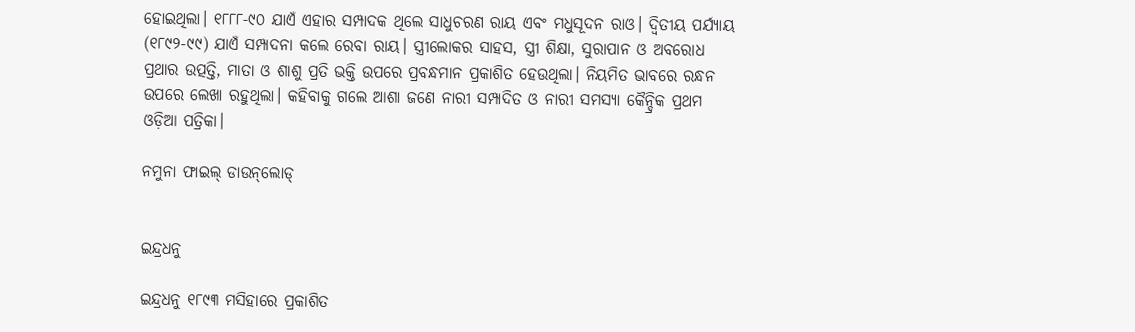ହୋଇଥିଲା। ୧୮୮୮-୯୦ ଯାଏଁ ଏହାର ସମ୍ପାଦକ ଥିଲେ ସାଧୁଚରଣ ରାୟ ଏବଂ ମଧୁସୂଦନ ରାଓ। ଦ୍ୱିତୀୟ ପର୍ଯ୍ୟାୟ (୧୮୯୨-୯୯) ଯାଏଁ ସମ୍ପାଦନା କଲେ ରେବା ରାୟ। ସ୍ତ୍ରୀଲୋକର ସାହସ, ସ୍ତ୍ରୀ ଶିକ୍ଷା, ସୁରାପାନ ଓ ଅବରୋଧ ପ୍ରଥାର ଉତ୍ପତ୍ତି, ମାତା ଓ ଶାଶୁ ପ୍ରତି ଭକ୍ତି ଉପରେ ପ୍ରବନ୍ଧମାନ ପ୍ରକାଶିତ ହେଉଥିଲା। ନିୟମିତ ଭାବରେ ରନ୍ଧନ ଉପରେ ଲେଖା ରହୁଥିଲା। କହିବାକୁ ଗଲେ ଆଶା ଜଣେ ନାରୀ ସମ୍ପାଦିତ ଓ ନାରୀ ସମସ୍ୟା କୈନ୍ଦ୍ରିକ ପ୍ରଥମ ଓଡ଼ିଆ ପତ୍ରିକା।

ନମୁନା ଫାଇଲ୍ ଡାଉନ୍‌ଲୋଡ୍


ଇନ୍ଦ୍ରଧନୁ

ଇନ୍ଦ୍ରଧନୁ ୧୮୯୩ ମସିହାରେ ପ୍ରକାଶିତ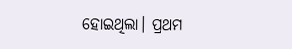ହୋଇଥିଲା। ପ୍ରଥମ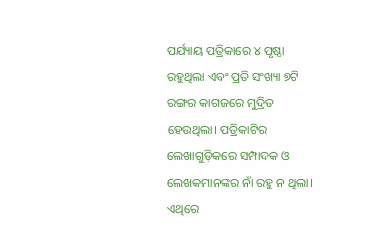ପର୍ଯ୍ୟାୟ ପତ୍ରିକାରେ ୪ ପୃଷ୍ଠା ରହୁଥିଲା ଏବଂ ପ୍ରତି ସଂଖ୍ୟା ୭ଟି ରଙ୍ଗର କାଗଜରେ ମୁଦ୍ରିତ ହେଉଥିଲା। ପତ୍ରିକାଟିର ଲେଖାଗୁଡ଼ିକରେ ସମ୍ପାଦକ ଓ ଲେଖକମାନଙ୍କର ନାଁ ରହୁ ନ ଥିଲା। ଏଥିରେ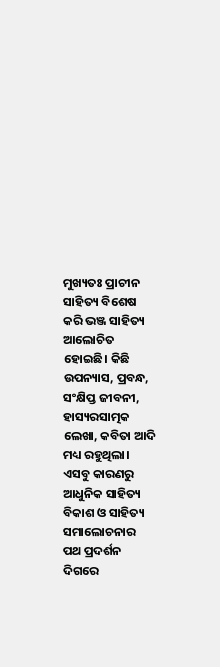ମୁଖ୍ୟତଃ ପ୍ରାଚୀନ ସାହିତ୍ୟ ବିଶେଷ କରି ଭଞ୍ଜ ସାହିତ୍ୟ ଆଲୋଚିତ ହୋଇଛି। କିଛି ଉପନ୍ୟାସ, ପ୍ରବନ୍ଧ, ସଂକ୍ଷିପ୍ତ ଜୀବନୀ, ହାସ୍ୟରସାତ୍ମକ ଲେଖା, କବିତା ଆଦି ମଧ୍ୟ ରହୁଥିଲା। ଏସବୁ କାରଣରୁ ଆଧୁନିକ ସାହିତ୍ୟ ବିକାଶ ଓ ସାହିତ୍ୟ ସମାଲୋଚନାର ପଥ ପ୍ରଦର୍ଶନ ଦିଗରେ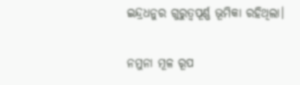ଇନ୍ଦ୍ରଧନୁର ଗୁରୁତ୍ୱପୂର୍ଣ୍ଣ ଭୂମିକା ରହିଥିଲା।

ନମୁନା ମୂଳ ରୂପ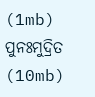(1mb) ପୁନଃମୁଦ୍ରିତ (10mb)